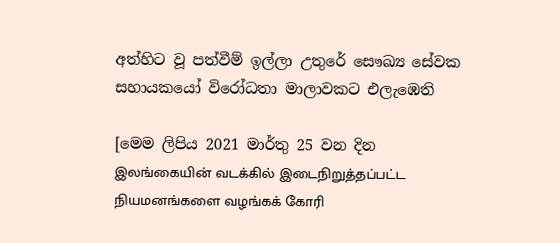අත්හිට වූ පත්වීම් ඉල්ලා උතුරේ සෞඛ්‍ය සේවක සහායකයෝ විරෝධතා මාලාවකට එලැඹෙති

[මෙම ලිපිය 2021 මාර්තු 25 වන දින இலங்கையின் வடக்கில் இடைநிறுத்தப்பட்ட நியமனங்களை வழங்கக் கோரி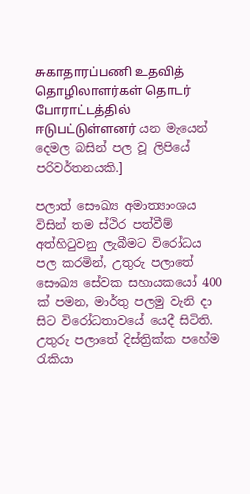சுகாதாரப்பணி உதவித் தொழிலாளர்கள் தொடர் போராட்டத்தில் ஈடுபட்டுள்ளனர் යන මැයෙන් දෙමල බසින් පල වූ ලිපියේ පරිවර්තනයකි.]

පලාත් සෞඛ්‍ය අමාත්‍යාංශය විසින් තම ස්ථිර පත්වීම් අත්හිටුවනු ලැබීමට විරෝධය පල කරමින්, උතුරු පලාතේ සෞඛ්‍ය සේවක සහායකයෝ 400 ක් පමන, මාර්තු පලමු වැනි දා සිට විරෝධතාවයේ යෙදී සිටිති. උතුරු පලාතේ දිස්ත්‍රික්ක පහේම රැකියා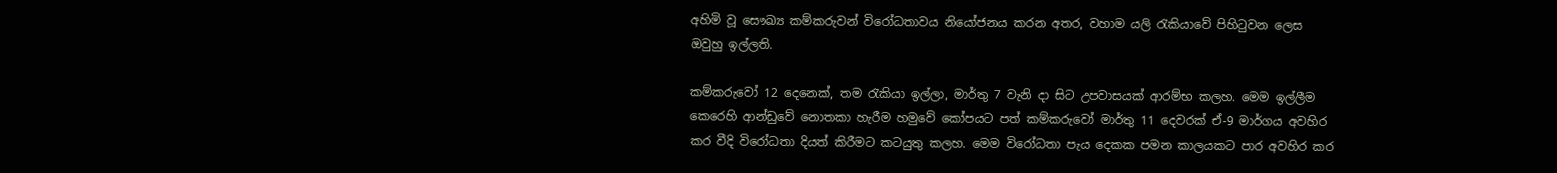අහිමි වූ සෞඛ්‍ය කම්කරුවන් විරෝධතාවය නියෝජනය කරන අතර, වහාම යලි රැකියාවේ පිහිටුවන ලෙස ඔවුහු ඉල්ලති.

කම්කරුවෝ 12 දෙනෙක්, තම රැකියා ඉල්ලා, මාර්තු 7 වැනි දා සිට උපවාසයක් ආරම්භ කලහ. මෙම ඉල්ලීම කෙරෙහි ආන්ඩුවේ නොතකා හැරීම හමුවේ කෝපයට පත් කම්කරුවෝ මාර්තු 11 දෙවරක් ඒ-9 මාර්ගය අවහිර කර වීදි විරෝධතා දියත් කිරීමට කටයුතු කලහ. මෙම විරෝධතා පැය දෙකක පමන කාලයකට පාර අවහිර කර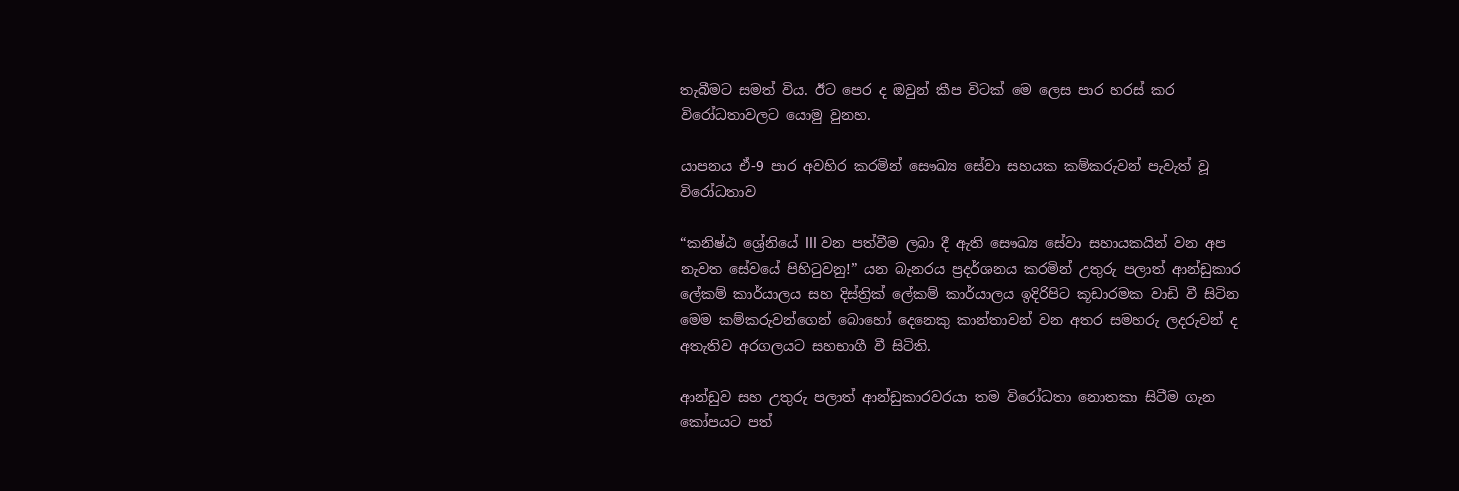තැබීමට සමත් විය. ඊට පෙර ද ඔවුන් කීප විටක් මෙ ලෙස පාර හරස් කර විරෝධතාවලට යොමු වුනහ.

යාපනය ඒ-9 පාර අවහිර කරමින් සෞඛ්‍ය සේවා සහයක කම්කරුවන් පැවැත් වූ විරෝධතාව

“කනිෂ්ඨ ශ්‍රේනියේ III වන පත්වීම ලබා දී ඇති සෞඛ්‍ය සේවා සහායකයින් වන අප නැවත සේවයේ පිහිටුවනු!” යන බැනරය ප්‍රදර්ශනය කරමින් උතුරු පලාත් ආන්ඩුකාර ලේකම් කාර්යාලය සහ දිස්ත්‍රික් ලේකම් කාර්යාලය ඉදිරිපිට කූඩාරමක වාඩි වී සිටින මෙම කම්කරුවන්ගෙන් බොහෝ දෙනෙකු කාන්තාවන් වන අතර සමහරු ලදරුවන් ද අතැතිව අරගලයට සහභාගී වී සිටිති.

ආන්ඩුව සහ උතුරු පලාත් ආන්ඩුකාරවරයා තම විරෝධතා නොතකා සිටීම ගැන කෝපයට පත්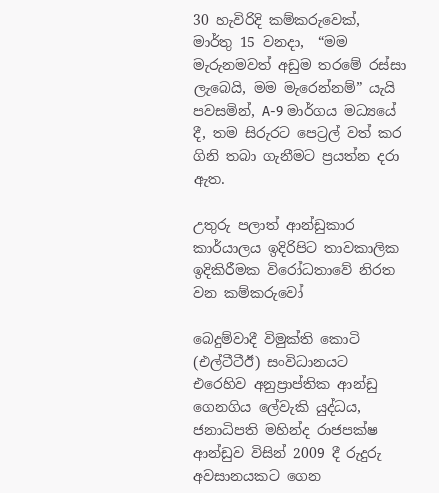30 හැවිරිදි කම්කරුවෙක්, මාර්තු 15 වනදා,  “මම මැරුනමවත් අඩුම තරමේ රස්සා ලැබෙයි, මම මැරෙන්නම්” යැයි පවසමින්, A-9 මාර්ගය මධ්‍යයේ දී, තම සිරුරට පෙට්‍රල් වත් කර ගිනි තබා ගැනීමට ප්‍රයත්න දරා ඇත.

උතුරු පලාත් ආන්ඩුකාර කාර්යාලය ඉදිරිපිට තාවකාලික ඉදිකිරීමක විරෝධතාවේ නිරත වන කම්කරුවෝ

බෙදුම්වාදී විමුක්ති කොටි (එල්ටීටීඊ) සංවිධානයට එරෙහිව අනුප්‍රාප්තික ආන්ඩු ගෙනගිය ලේවැකි යුද්ධය, ජනාධිපති මහින්ද රාජපක්ෂ ආන්ඩුව විසින් 2009 දී රුදුරු අවසානයකට ගෙන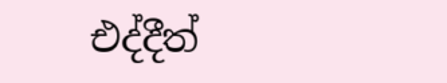එද්දීත්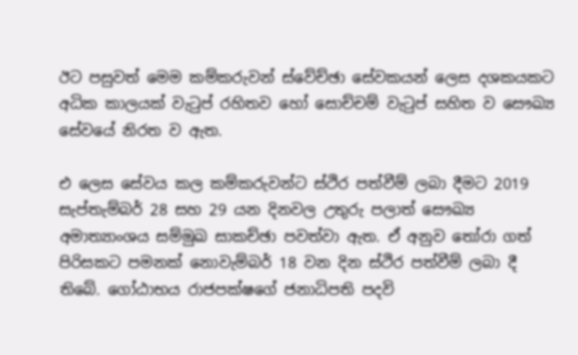ඊට පසුවත් මෙම කම්කරුවන් ස්වේච්ඡා සේවකයන් ලෙස දශකයකට අධික කාලයක් වැටුප් රහිතව හෝ සොච්චම් වැටුප් සහිත ව සෞඛ්‍ය සේවයේ නිරත ව ඇත.

එ ලෙස සේවය කල කම්කරුවන්ට ස්ථිර පත්වීම් ලබා දීමට 2019 සැප්තැම්බර් 28 සහ 29 යන දිනවල උතුරු පලාත් සෞඛ්‍ය අමාත්‍යාංශය සම්මුඛ සාකච්ඡා පවත්වා ඇත. ඒ අනුව තෝරා ගත් පිරිසකට පමනක් නොවැම්බර් 18 වන දින ස්ථිර පත්වීම් ලබා දී තිබේ. ගෝඨාභය රාජපක්ෂගේ ජනාධිපති පදවි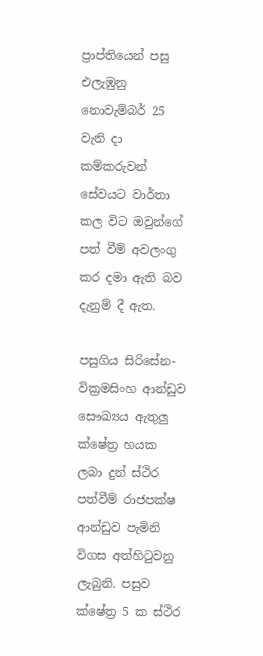ප්‍රාප්තියෙන් පසු එලැඹුනු නොවැම්බර් 25 වැනි දා කම්කරුවන් සේවයට වාර්තා කල විට ඔවුන්ගේ පත් වීම් අවලංගු කර දමා ඇති බව දැනුම් දී ඇත.

පසුගිය සිරිසේන-වික්‍රමසිංහ ආන්ඩුව සෞඛ්‍යය ඇතුලු ක්ෂේත්‍ර හයක ලබා දුන් ස්ථිර පත්වීම් රාජපක්ෂ ආන්ඩුව පැමිනි විගස අත්හිටුවනු ලැබුනි. පසුව ක්ෂේත්‍ර 5 ක ස්ථිර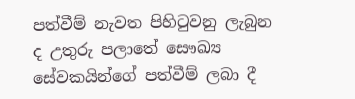පත්වීම් නැවත පිහිටුවනු ලැබුන ද උතුරු පලාතේ සෞඛ්‍ය සේවකයින්ගේ පත්වීම් ලබා දී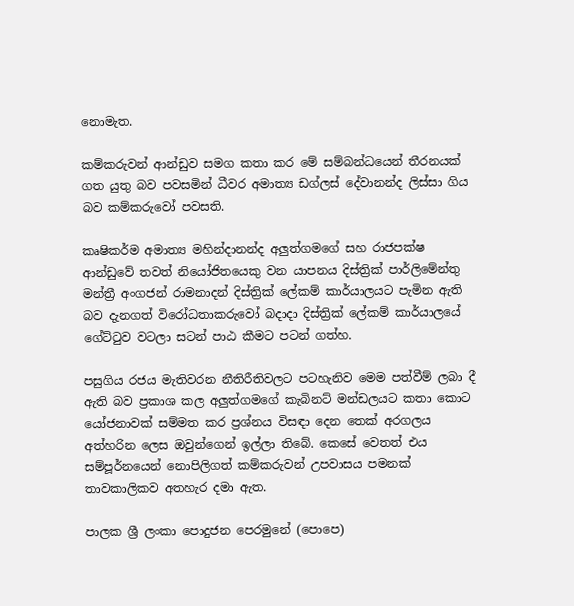නොමැත.

කම්කරුවන් ආන්ඩුව සමග කතා කර මේ සම්බන්ධයෙන් තීරනයක් ගත යුතු බව පවසමින් ධීවර අමාත්‍ය ඩග්ලස් දේවානන්ද ලිස්සා ගිය බව කම්කරුවෝ පවසති.

කෘෂිකර්ම අමාත්‍ය මහින්දානන්ද අලුත්ගමගේ සහ රාජපක්ෂ ආන්ඩුවේ තවත් නියෝජිතයෙකු වන යාපනය දිස්ත්‍රික් පාර්ලිමේන්තු මන්ත්‍රී අංගජන් රාමනාදන් දිස්ත්‍රික් ලේකම් කාර්යාලයට පැමින ඇති බව දැනගත් විරෝධතාකරුවෝ බදාදා දිස්ත්‍රික් ලේකම් කාර්යාලයේ ගේට්ටුව වටලා සටන් පාඨ කීමට පටන් ගත්හ.

පසුගිය රජය මැතිවරන නීතිරීතිවලට පටහැනිව මෙම පත්වීම් ලබා දී ඇති බව ප්‍රකාශ කල අලුත්ගමගේ කැබිනට් මන්ඩලයට කතා කොට යෝජනාවක් සම්මත කර ප්‍රශ්නය විසඳා දෙන තෙක් අරගලය අත්හරින ලෙස ඔවුන්ගෙන් ඉල්ලා තිබේ. කෙසේ වෙතත් එය සම්පූර්නයෙන් නොපිලිගත් කම්කරුවන් උපවාසය පමනක් තාවකාලිකව අතහැර දමා ඇත.

පාලක ශ්‍රී ලංකා පොදුජන පෙරමුනේ (පොපෙ)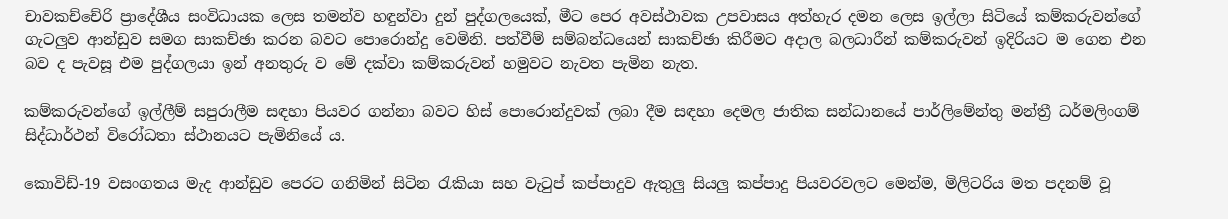චාවකච්චේරි ප්‍රාදේශීය සංවිධායක ලෙස තමන්ව හඳුන්වා දුන් පුද්ගලයෙක්, මීට පෙර අවස්ථාවක උපවාසය අත්හැර දමන ලෙස ඉල්ලා සිටියේ කම්කරුවන්ගේ ගැටලුව ආන්ඩුව සමග සාකච්ඡා කරන බවට පොරොන්දු වෙමිනි. පත්වීම් සම්බන්ධයෙන් සාකච්ඡා කිරීමට අදාල බලධාරීන් කම්කරුවන් ඉදිරියට ම ගෙන එන බව ද පැවසූ එම පුද්ගලයා ඉන් අනතුරු ව මේ දක්වා කම්කරුවන් හමුවට නැවත පැමින නැත.

කම්කරුවන්ගේ ඉල්ලීම් සපුරාලීම සඳහා පියවර ගන්නා බවට හිස් පොරොන්දුවක් ලබා දීම සඳහා දෙමල ජාතික සන්ධානයේ පාර්ලිමේන්තු මන්ත්‍රී ධර්මලිංගම් සිද්ධාර්ථන් විරෝධතා ස්ථානයට පැමිනියේ ය.

කොවිඩ්-19 වසංගතය මැද ආන්ඩුව පෙරට ගනිමින් සිටින රැකියා සහ වැටුප් කප්පාදුව ඇතුලු සියලු කප්පාදු පියවරවලට මෙන්ම, මිලිටරිය මත පදනම් වූ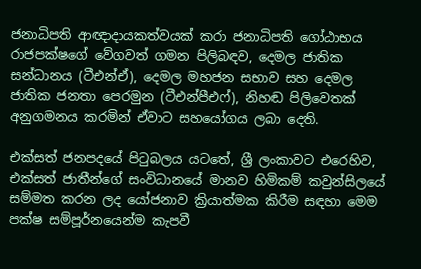ජනාධිපති ආඥාදායකත්වයක් කරා ජනාධිපති ගෝඨාභය රාජපක්ෂගේ වේගවත් ගමන පිලිබඳව, දෙමල ජාතික සන්ධානය (ටීඑන්ඒ), දෙමල මහජන සභාව සහ දෙමල ජාතික ජනතා පෙරමුන (ටීඑන්පීඑෆ්), නිහඬ පිලිවෙතක් අනුගමනය කරමින් ඒවාට සහයෝගය ලබා දෙති.

එක්සත් ජනපදයේ පිටුබලය යටතේ, ශ්‍රී ලංකාවට එරෙහිව, එක්සත් ජාතීන්ගේ සංවිධානයේ මානව හිමිකම් කවුන්සිලයේ සම්මත කරන ලද යෝජනාව ක්‍රියාත්මක කිරීම සඳහා මෙම පක්ෂ සම්පූර්නයෙන්ම කැපවී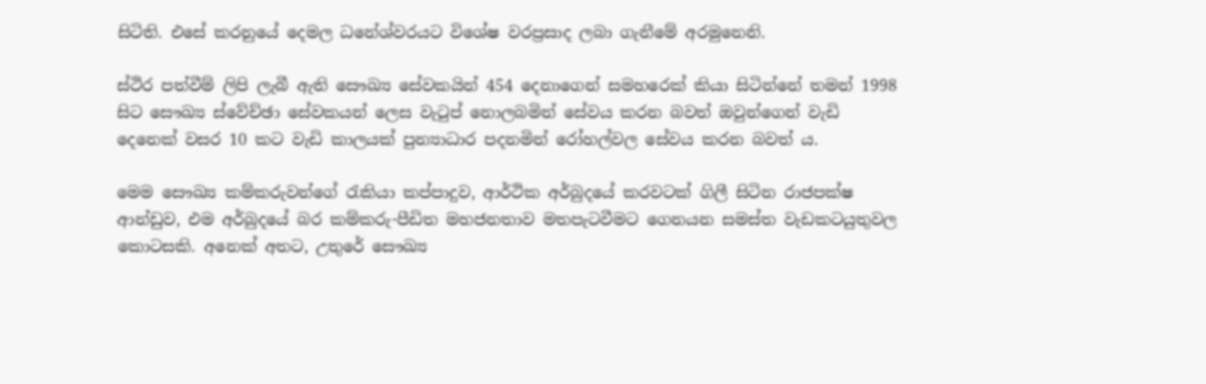සිටිති. එසේ කරනුයේ දෙමල ධනේශ්වරයට විශේෂ වරප්‍රසාද ලබා ගැනීමේ අරමුනෙනි.

ස්ථිර පත්වීම් ලිපි ලැබී ඇති සෞඛ්‍ය සේවකයින් 454 දෙනාගෙන් සමහ‌රෙක් කියා සිටින්නේ තමන් 1998 සිට සෞඛ්‍ය ස්වේච්ඡා සේවකයන් ලෙස වැටුප් නොලබමින් සේවය කරන බවත් ඔවුන්ගෙන් වැඩි දෙනෙක් වසර 10 කට වැඩි කාලයක් පුන්‍යාධාර පදනමින් රෝහල්වල සේවය කරන බවත් ය.

මෙම සෞඛ්‍ය කම්කරුවන්ගේ රැකියා කප්පාදුව, ආර්ථික අර්බුදයේ කරවටක් ගිලී සිටින රාජපක්ෂ ආන්ඩුව, එම අර්බුදයේ බර කම්කරු-පීඩිත මහජනතාව මතපැටවීමට ගෙනයන සමස්ත වැඩකටයුතුවල කොටසකි. අනෙක් අතට, උතුරේ සෞඛ්‍ය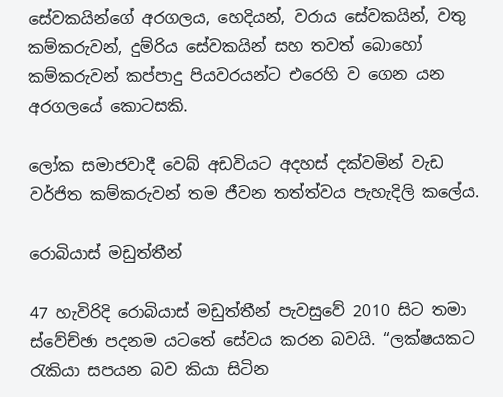සේවකයින්ගේ අරගලය, හෙදියන්, වරාය සේවකයින්, වතු කම්කරුවන්, දුම්රිය සේවකයින් සහ තවත් බොහෝ කම්කරුවන් කප්පාදු පියවරයන්ට එරෙහි ව ගෙන යන අරගලයේ කොටසකි.

ලෝක සමාජවාදී වෙබ් අඩවියට අදහස් දක්වමින් වැඩ වර්ජිත කම්කරුවන් තම ජීවන තත්ත්වය පැහැදිලි කලේය.

රොබියාස් මඩුත්තීන්

47 හැවිරිදි රොබියාස් මඩුත්තීන් පැවසුවේ 2010 සිට තමා ස්වේච්ඡා පදනම යටතේ සේවය කරන බවයි. “ලක්ෂයකට රැකියා සපයන බව කියා සිටින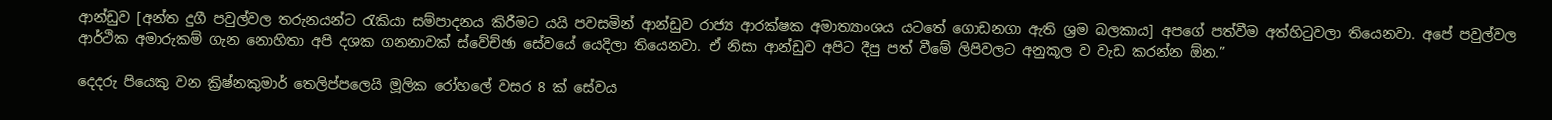ආන්ඩුව [අන්ත දුගී පවුල්වල තරුනයන්ට රැකියා සම්පාදනය කිරීමට යයි පවසමින් ආන්ඩුව රාජ්‍ය ආරක්ෂක අමාත්‍යාංශය යටතේ ගොඩනගා ඇති ශ්‍රම බලකාය] අපගේ පත්වීම අත්හිටුවලා තියෙනවා. අපේ පවුල්වල ආර්ථික අමාරුකම් ගැන නොහිතා අපි දශක ගනනාවක් ස්වේච්ඡා සේවයේ යෙදිලා තියෙනවා. ඒ නිසා ආන්ඩුව අපිට දීපු පත් වීමේ ලිපිවලට අනුකූල ව වැඩ කරන්න ඕන.”

දෙදරු පියෙකු වන ක්‍රිෂ්නකුමාර් තෙලිප්පලෙයි මූලික රෝහලේ වසර 8 ක් සේවය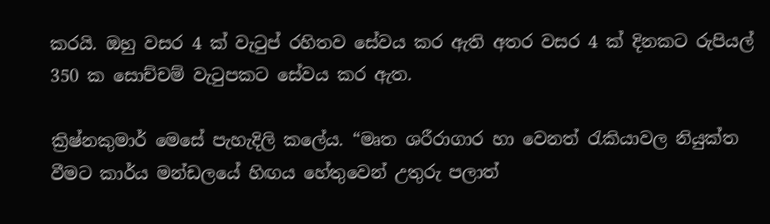කරයි. ඔහු වසර 4 ක් වැටුප් රහිතව සේවය කර ඇති අතර වසර 4 ක් දිනකට රුපියල් 350 ක සොච්චම් වැටුපකට සේවය කර ඇත.

ක්‍රිෂ්නකුමාර් මෙසේ පැහැදිලි කලේය. “මෘත ශරීරාගාර හා වෙනත් රැකියාවල නියුක්ත වීමට කාර්ය මන්ඩලයේ හිඟය හේතුවෙන් උතුරු පලාත්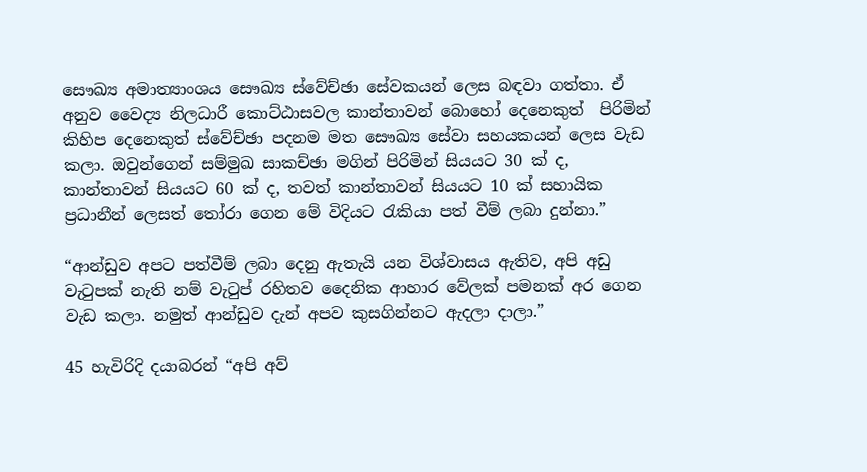සෞඛ්‍ය අමාත්‍යාංශය සෞඛ්‍ය ස්වේච්ඡා සේවකයන් ලෙස බඳවා ගත්තා. ඒ අනුව වෛද්‍ය නිලධාරී කොට්ඨාසවල කාන්තාවන් බොහෝ දෙනෙකුත්  පිරිමින් කිහිප දෙනෙකුත් ස්වේච්ඡා පදනම මත සෞඛ්‍ය සේවා සහයකයන් ලෙස වැඩ කලා. ඔවුන්ගෙන් සම්මුඛ සාකච්ඡා මගින් පිරිමින් සියයට 30 ක් ද, කාන්තාවන් සියයට 60 ක් ද, තවත් කාන්තාවන් සියයට 10 ක් සහායික ප්‍රධානීන් ලෙසත් තෝරා ගෙන මේ විදියට රැකියා පත් වීම් ලබා දුන්නා.”

“ආන්ඩුව අපට පත්වීම් ලබා දෙනු ඇතැයි යන විශ්වාසය ඇතිව, අපි අඩු වැටුපක් නැති නම් වැටුප් රහිතව දෛනික ආහාර වේලක් පමනක් අර ගෙන වැඩ කලා. නමුත් ආන්ඩුව දැන් අපව කුසගින්නට ඇදලා දාලා.”

45 හැවිරිදි දයාබරන් “අපි අව්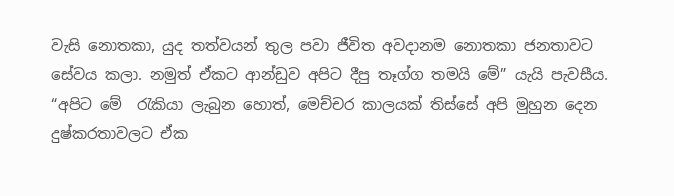වැසි නොතකා, යුද තත්වයන් තුල පවා ජීවිත අවදානම නොතකා ජනතාවට සේවය කලා. නමුත් ඒකට ආන්ඩුව අපිට දීපු තෑග්ග තමයි මේ” යැයි පැවසීය. “අපිට මේ  රැකියා ලැබුන හොත්, මෙච්චර කාලයක් තිස්සේ අපි මුහුන දෙන දුෂ්කරතාවලට ඒක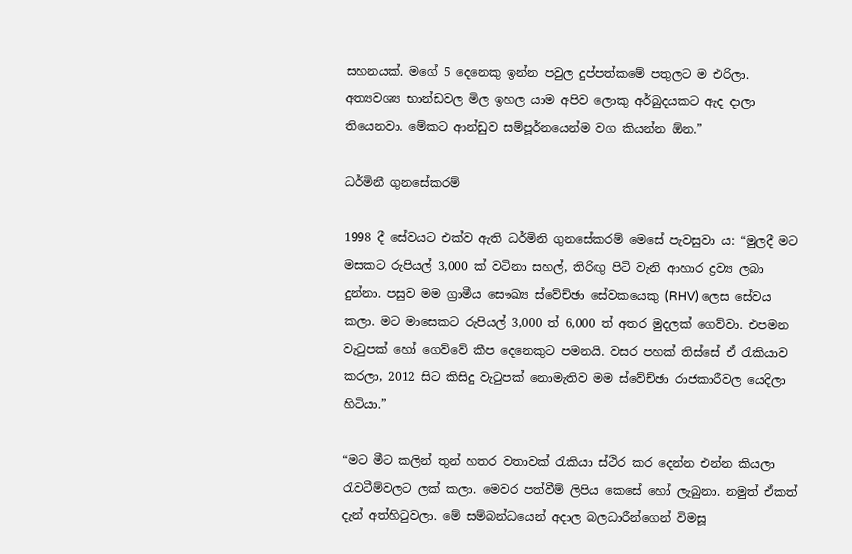සහනයක්. මගේ 5 දෙනෙකු ඉන්න පවුල දුප්පත්කමේ පතුලට ම එරිලා. අත්‍යවශ්‍ය භාන්ඩවල මිල ඉහල යාම අපිව ලොකු අර්බුදයකට ඇද දාලා තියෙනවා. මේකට ආන්ඩුව සම්පූර්නයෙන්ම වග කියන්න ඕන.”

ධර්මිනී ගුනසේකරම්

1998 දී සේවයට එක්ව ඇති ධර්මිනි ගුනසේකරම් මෙසේ පැවසුවා ය: “මුලදී මට මසකට රුපියල් 3,000 ක් වටිනා සහල්, තිරිඟු පිටි වැනි ආහාර ද්‍රව්‍ය ලබා දුන්නා. පසුව මම ග්‍රාමීය සෞඛ්‍ය ස්වේච්ඡා සේවකයෙකු (RHV) ලෙස සේවය කලා. මට මාසෙකට රුපියල් 3,000 ත් 6,000 ත් අතර මුදලක් ගෙව්වා. එපමන වැටුපක් හෝ ගෙව්වේ කීප දෙනෙකුට පමනයි. වසර පහක් තිස්සේ ඒ රැකියාව කරලා, 2012 සිට කිසිදු වැටුපක් නොමැතිව මම ස්වේච්ඡා රාජකාරීවල යෙදිලා හිටියා.”

“මට මීට කලින් තුන් හතර වතාවක් රැකියා ස්ථිර කර දෙන්න එන්න කියලා රැවටීම්වලට ලක් කලා. මෙවර පත්වීම් ලිපිය කෙසේ හෝ ලැබුනා. නමුත් ඒකත් දැන් අත්හිටුවලා. මේ සම්බන්ධයෙන් අදාල බලධාරීන්ගෙන් විමසූ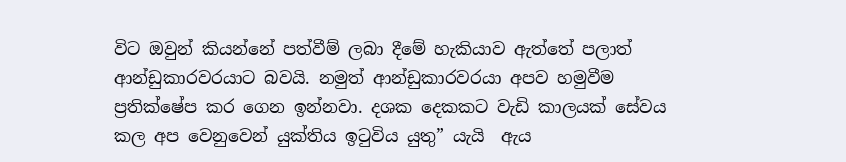විට ඔවුන් කියන්නේ පත්වීම් ලබා දීමේ හැකියාව ඇත්තේ පලාත් ආන්ඩුකාරවරයාට බවයි. නමුත් ආන්ඩුකාරවරයා අපව හමුවීම ප්‍රතික්ෂේප කර ගෙන ඉන්නවා. දශක දෙකකට වැඩි කාලයක් සේවය කල අප වෙනුවෙන් යුක්තිය ඉටුවිය යුතු” යැයි  ඇය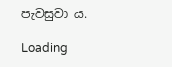පැවසුවා ය.

Loading